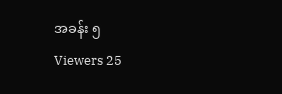အခန်း ၅
Viewers 25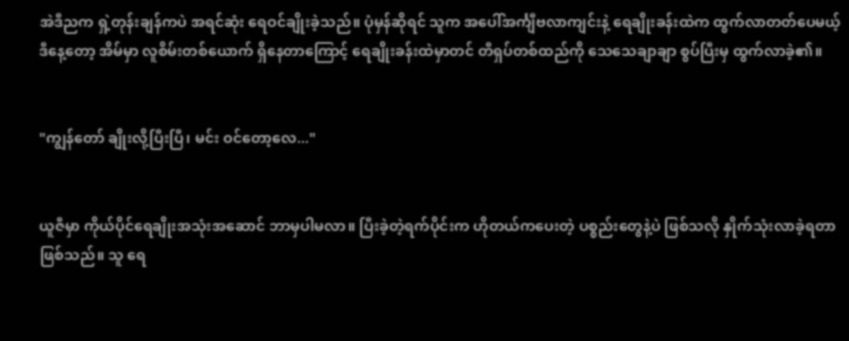အဲဒီညက ရှဲ့တုန်းချန်ကပဲ အရင်ဆုံး ရေဝင်ချိုးခဲ့သည်။ ပုံမှန်ဆိုရင် သူက အပေါ်အင်္ကျီဗလာကျင်းနဲ့ ရေချိုးခန်းထဲက ထွက်လာတတ်ပေမယ့် ဒီနေ့တော့ အိမ်မှာ လူစိမ်းတစ်ယောက် ရှိနေတာကြောင့် ရေချိုးခန်းထဲမှာတင် တီရှပ်တစ်ထည်ကို သေသေချာချာ စွပ်ပြီးမှ ထွက်လာခဲ့၏။


"ကျွန်တော် ချိုးလို့ပြီးပြီ၊ မင်း ဝင်တော့လေ..."


ယူဇီမှာ ကိုယ်ပိုင်ရေချိုးအသုံးအဆောင် ဘာမှပါမလာ။ ပြီးခဲ့တဲ့ရက်ပိုင်းက ဟိုတယ်ကပေးတဲ့ ပစ္စည်းတွေနဲ့ပဲ ဖြစ်သလို နှိုက်သုံးလာခဲ့ရတာ ဖြစ်သည်။ သူ ရေ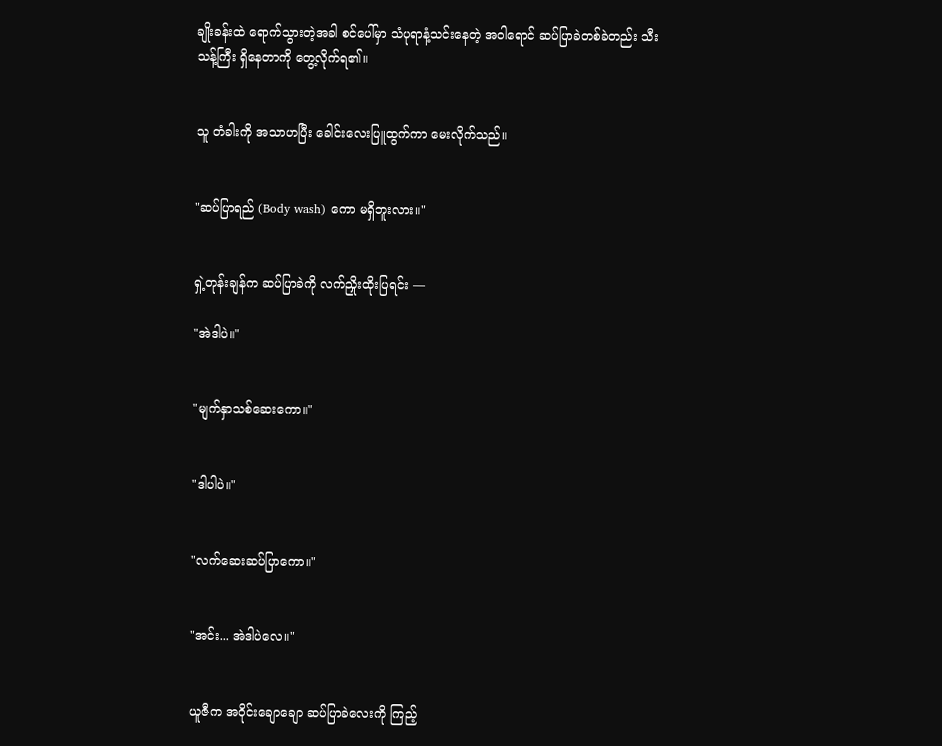ချိုးခန်းထဲ ရောက်သွားတဲ့အခါ စင်ပေါ်မှာ သံပုရာနံ့သင်းနေတဲ့ အဝါရောင် ဆပ်ပြာခဲတစ်ခဲတည်း သီးသန့်ကြီး ရှိနေတာကို တွေ့လိုက်ရ၏။


သူ တံခါးကို အသာဟပြီး ခေါင်းလေးပြူထွက်ကာ မေးလိုက်သည်။


"ဆပ်ပြာရည် (Body wash) ကော မရှိဘူးလား။"


ရှဲ့တုန်းချန်က ဆပ်ပြာခဲကို လက်ညှိုးထိုးပြရင်း —

"အဲဒါပဲ။"


"မျက်နှာသစ်ဆေးကော။"


"ဒါပါပဲ။"


"လက်ဆေးဆပ်ပြာကော။"


"အင်း... အဲဒါပဲလေ။"


ယူဇီက အဝိုင်းချောချော ဆပ်ပြာခဲလေးကို ကြည့်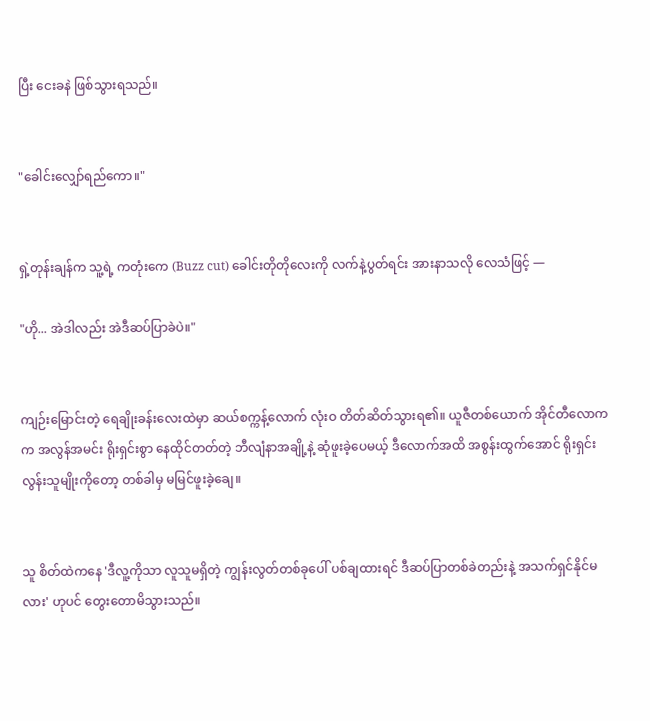ပြီး ငေးခနဲ ဖြစ်သွားရသည်။


"ခေါင်းလျှော်ရည်ကော။"


ရှဲ့တုန်းချန်က သူ့ရဲ့ ကတုံးကေ (Buzz cut) ခေါင်းတိုတိုလေးကို လက်နဲ့ပွတ်ရင်း အားနာသလို လေသံဖြင့် —

"ဟို... အဲဒါလည်း အဲဒီဆပ်ပြာခဲပဲ။"


ကျဉ်းမြောင်းတဲ့ ရေချိုးခန်းလေးထဲမှာ ဆယ်စက္ကန့်လောက် လုံးဝ တိတ်ဆိတ်သွားရ၏။ ယူဇီတစ်ယောက် အိုင်တီလောကက အလွန်အမင်း ရိုးရှင်းစွာ နေထိုင်တတ်တဲ့ ဘီလျံနာအချို့နဲ့ ဆုံဖူးခဲ့ပေမယ့် ဒီလောက်အထိ အစွန်းထွက်အောင် ရိုးရှင်းလွန်းသူမျိုးကိုတော့ တစ်ခါမှ မမြင်ဖူးခဲ့ချေ။


သူ စိတ်ထဲကနေ 'ဒီလူ့ကိုသာ လူသူမရှိတဲ့ ကျွန်းလွတ်တစ်ခုပေါ် ပစ်ချထားရင် ဒီဆပ်ပြာတစ်ခဲတည်းနဲ့ အသက်ရှင်နိုင်မလား' ဟုပင် တွေးတောမိသွားသည်။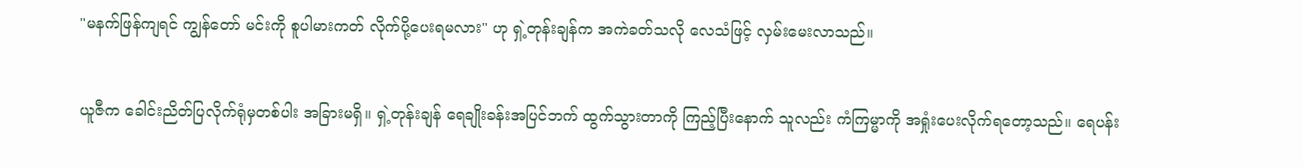"မနက်ဖြန်ကျရင် ကျွန်တော် မင်းကို စူပါမားကတ် လိုက်ပို့ပေးရမလား" ဟု ရှဲ့တုန်းချန်က အကဲခတ်သလို လေသံဖြင့် လှမ်းမေးလာသည်။


ယူဇီက ခေါင်းညိတ်ပြလိုက်ရုံမှတစ်ပါး အခြားမရှိ။ ရှဲ့တုန်းချန် ရေချိုးခန်းအပြင်ဘက် ထွက်သွားတာကို ကြည့်ပြီးနောက် သူလည်း ကံကြမ္မာကို အရှုံးပေးလိုက်ရတော့သည်။ ရေပန်း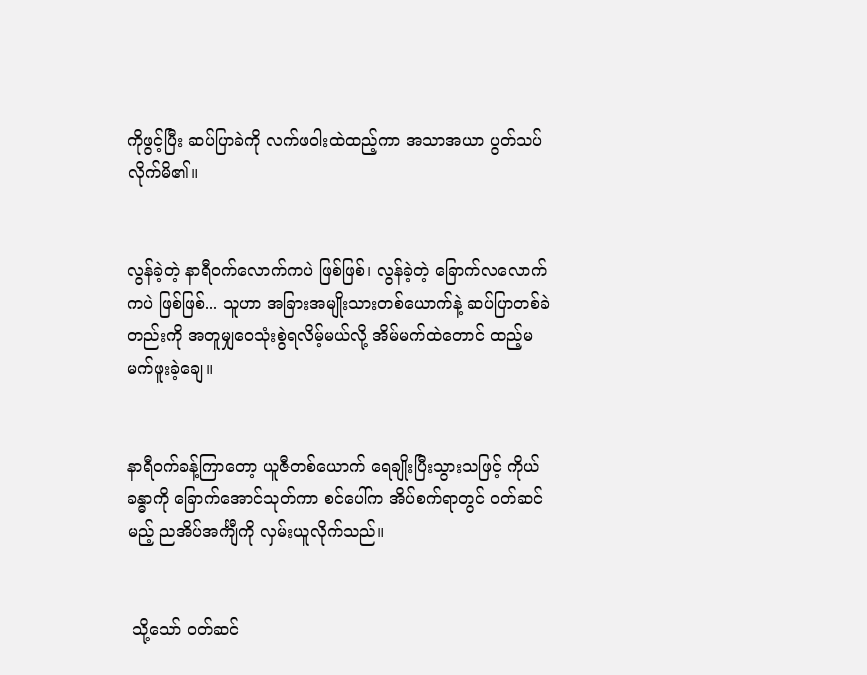ကိုဖွင့်ပြီး ဆပ်ပြာခဲကို လက်ဖဝါးထဲထည့်ကာ အသာအယာ ပွတ်သပ်လိုက်မိ၏။


လွန်ခဲ့တဲ့ နာရီဝက်လောက်ကပဲ ဖြစ်ဖြစ်၊ လွန်ခဲ့တဲ့ ခြောက်လလောက်ကပဲ ဖြစ်ဖြစ်... သူဟာ အခြားအမျိုးသားတစ်ယောက်နဲ့ ဆပ်ပြာတစ်ခဲတည်းကို အတူမျှဝေသုံးစွဲရလိမ့်မယ်လို့ အိမ်မက်ထဲတောင် ထည့်မမက်ဖူးခဲ့ချေ။


နာရီဝက်ခန့်ကြာတော့ ယူဇီတစ်ယောက် ရေချိုးပြီးသွားသဖြင့် ကိုယ်ခန္ဓာကို ခြောက်အောင်သုတ်ကာ စင်ပေါ်က အိပ်စက်ရာတွင် ဝတ်ဆင်မည့် ညအိပ်အင်္ကျီကို လှမ်းယူလိုက်သည်။


 သို့သော် ဝတ်ဆင်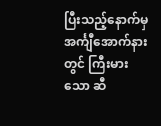ပြီးသည့်နောက်မှ အင်္ကျီအောက်နားတွင် ကြီးမားသော ဆီ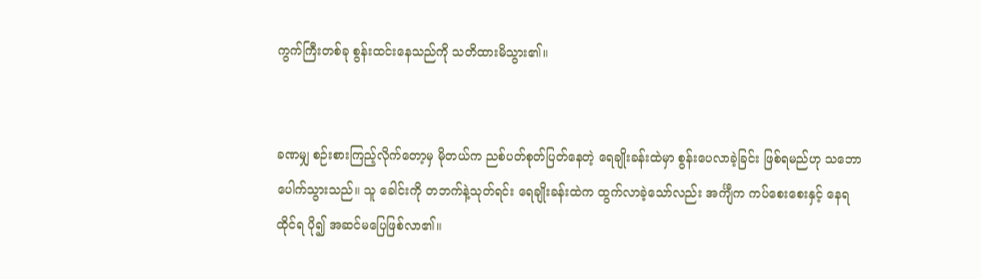ကွက်ကြီးတစ်ခု စွန်းထင်းနေသည်ကို သတိထားမိသွား၏။


ခဏမျှ စဉ်းစားကြည့်လိုက်တော့မှ မိုတယ်က ညစ်ပတ်စုတ်ပြတ်နေတဲ့ ရေချိုးခန်းထဲမှာ စွန်းပေလာခဲ့ခြင်း ဖြစ်ရမည်ဟု သဘောပေါက်သွားသည်။ သူ ခေါင်းကို တဘက်နဲ့သုတ်ရင်း ရေချိုးခန်းထဲက ထွက်လာခဲ့သော်လည်း အင်္ကျီက ကပ်စေးစေးနှင့် နေရထိုင်ရ ပို၍ အဆင်မပြေဖြစ်လာ၏။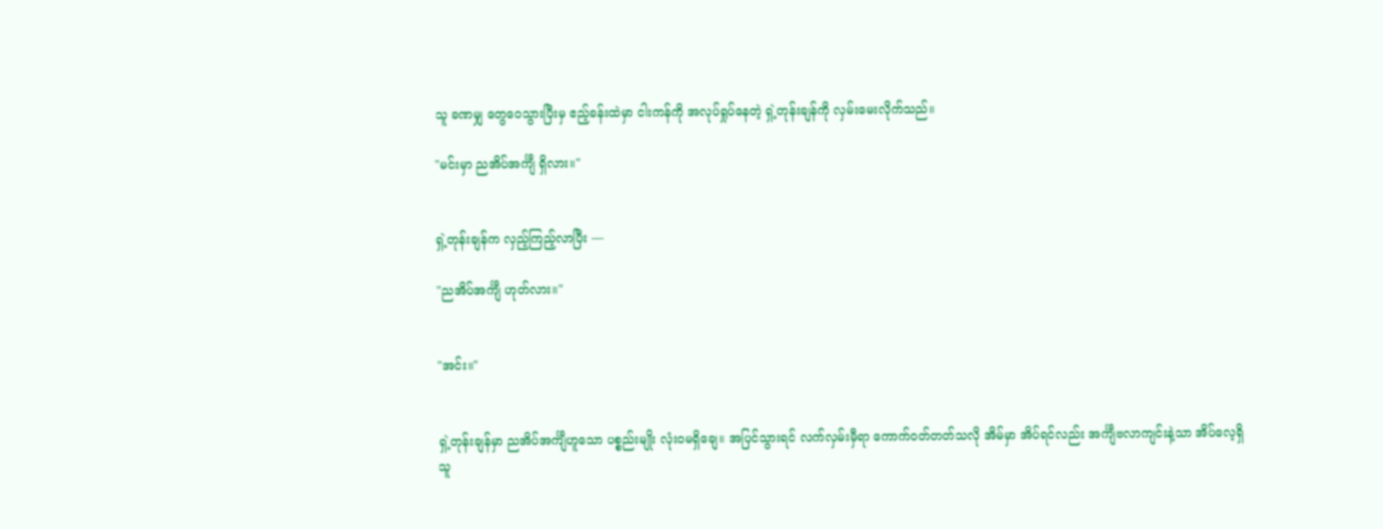သူ ခဏမျှ တွေဝေသွားပြီးမှ ဧည့်ခန်းထဲမှာ ငါးကန်ကို အလုပ်ရှုပ်နေတဲ့ ရှဲ့တုန်းချန်ကို လှမ်းမေးလိုက်သည်။

"မင်းမှာ ညအိပ်အင်္ကျီ ရှိလား။"


ရှဲ့တုန်းချန်က လှည့်ကြည့်လာပြီး —

"ညအိပ်အင်္ကျီ ဟုတ်လား။"


"အင်း။"


ရှဲ့တုန်းချန်မှာ ညအိပ်အင်္ကျီဟူသော ပစ္စည်းမျိုး လုံးဝမရှိချေ။ အပြင်သွားရင် လက်လှမ်းမှီရာ ကောက်ဝတ်တတ်သလို အိမ်မှာ အိပ်ရင်လည်း အင်္ကျီဗလာကျင်းနဲ့သာ အိပ်လေ့ရှိသူ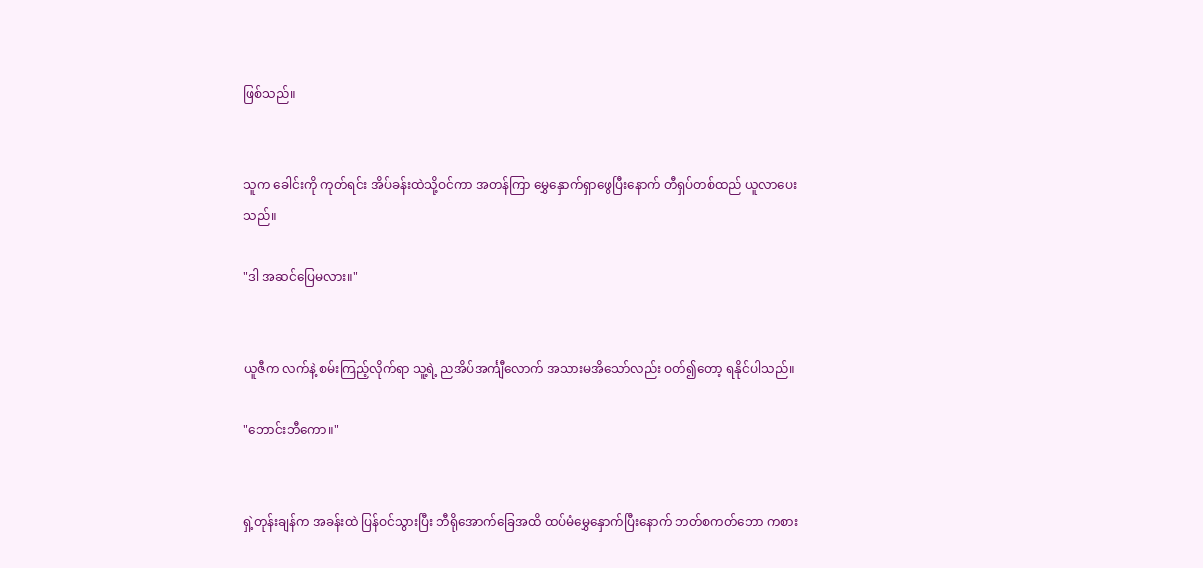ဖြစ်သည်။


သူက ခေါင်းကို ကုတ်ရင်း အိပ်ခန်းထဲသို့ဝင်ကာ အတန်ကြာ မွှေနှောက်ရှာဖွေပြီးနောက် တီရှပ်တစ်ထည် ယူလာပေးသည်။

"ဒါ အဆင်ပြေမလား။"


ယူဇီက လက်နဲ့ စမ်းကြည့်လိုက်ရာ သူ့ရဲ့ ညအိပ်အင်္ကျီလောက် အသားမအိသော်လည်း ဝတ်၍တော့ ရနိုင်ပါသည်။

"ဘောင်းဘီကော။"


ရှဲ့တုန်းချန်က အခန်းထဲ ပြန်ဝင်သွားပြီး ဘီရိုအောက်ခြေအထိ ထပ်မံမွှေနှောက်ပြီးနောက် ဘတ်စကတ်ဘော ကစား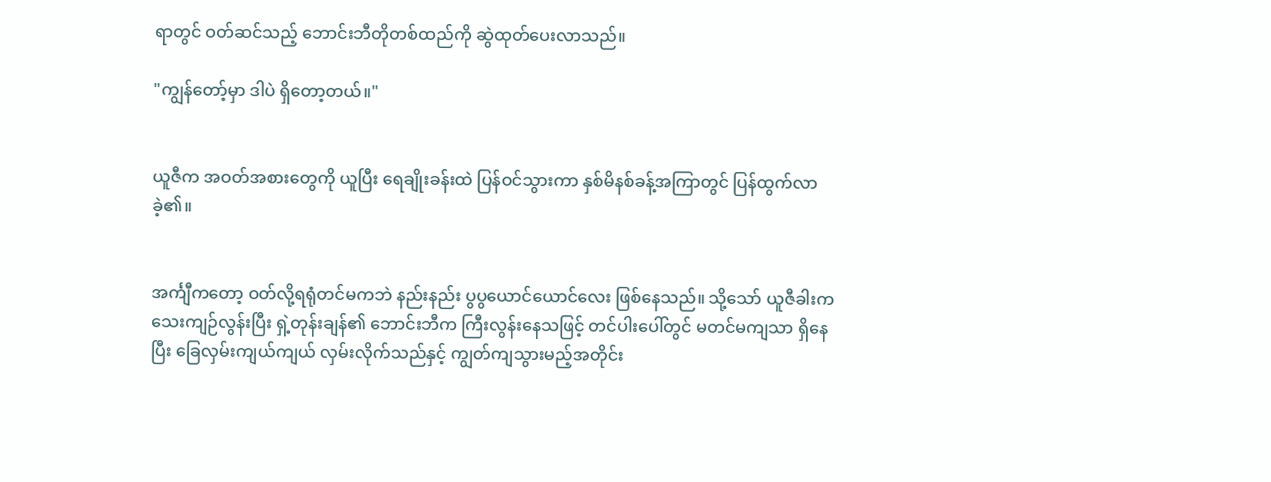ရာတွင် ဝတ်ဆင်သည့် ဘောင်းဘီတိုတစ်ထည်ကို ဆွဲထုတ်ပေးလာသည်။

"ကျွန်တော့်မှာ ဒါပဲ ရှိတော့တယ်။"


ယူဇီက အဝတ်အစားတွေကို ယူပြီး ရေချိုးခန်းထဲ ပြန်ဝင်သွားကာ နှစ်မိနစ်ခန့်အကြာတွင် ပြန်ထွက်လာခဲ့၏။


အင်္ကျီကတော့ ဝတ်လို့ရရုံတင်မကဘဲ နည်းနည်း ပွပွယောင်ယောင်လေး ဖြစ်နေသည်။ သို့သော် ယူဇီခါးက သေးကျဉ်လွန်းပြီး ရှဲ့တုန်းချန်၏ ဘောင်းဘီက ကြီးလွန်းနေသဖြင့် တင်ပါးပေါ်တွင် မတင်မကျသာ ရှိနေပြီး ခြေလှမ်းကျယ်ကျယ် လှမ်းလိုက်သည်နှင့် ကျွတ်ကျသွားမည့်အတိုင်း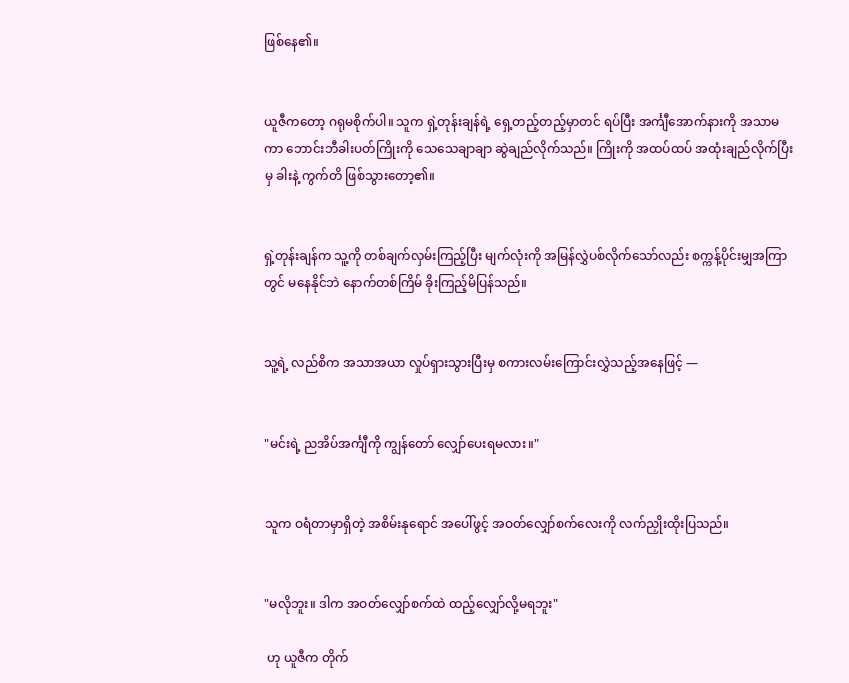ဖြစ်နေ၏။


ယူဇီကတော့ ဂရုမစိုက်ပါ။ သူက ရှဲ့တုန်းချန်ရဲ့ ရှေ့တည့်တည့်မှာတင် ရပ်ပြီး အင်္ကျီအောက်နားကို အသာမကာ ဘောင်းဘီခါးပတ်ကြိုးကို သေသေချာချာ ဆွဲချည်လိုက်သည်။ ကြိုးကို အထပ်ထပ် အထုံးချည်လိုက်ပြီးမှ ခါးနဲ့ ကွက်တိ ဖြစ်သွားတော့၏။


ရှဲ့တုန်းချန်က သူ့ကို တစ်ချက်လှမ်းကြည့်ပြီး မျက်လုံးကို အမြန်လွှဲပစ်လိုက်သော်လည်း စက္ကန့်ပိုင်းမျှအကြာတွင် မနေနိုင်ဘဲ နောက်တစ်ကြိမ် ခိုးကြည့်မိပြန်သည်။


သူ့ရဲ့ လည်စိက အသာအယာ လှုပ်ရှားသွားပြီးမှ စကားလမ်းကြောင်းလွှဲသည့်အနေဖြင့် —


"မင်းရဲ့ ညအိပ်အင်္ကျီကို ကျွန်တော် လျှော်ပေးရမလား။"


သူက ဝရံတာမှာရှိတဲ့ အစိမ်းနုရောင် အပေါ်ဖွင့် အဝတ်လျှော်စက်လေးကို လက်ညှိုးထိုးပြသည်။


"မလိုဘူး။ ဒါက အဝတ်လျှော်စက်ထဲ ထည့်လျှော်လို့မရဘူး"

 ဟု ယူဇီက တိုက်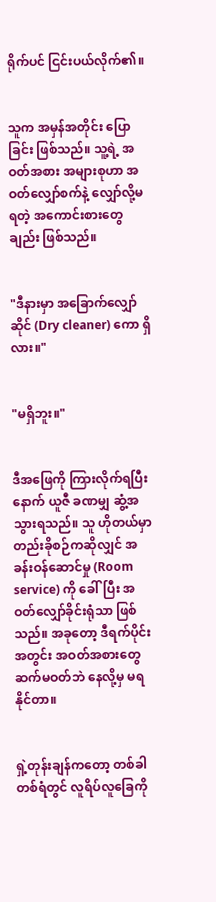ရိုက်ပင် ငြင်းပယ်လိုက်၏။


သူက အမှန်အတိုင်း ပြောခြင်း ဖြစ်သည်။ သူ့ရဲ့ အဝတ်အစား အများစုဟာ အဝတ်လျှော်စက်နဲ့ လျှော်လို့မရတဲ့ အကောင်းစားတွေချည်း ဖြစ်သည်။


"ဒီနားမှာ အခြောက်လျှော်ဆိုင် (Dry cleaner) ကော ရှိလား။"


"မရှိဘူး။"


ဒီအဖြေကို ကြားလိုက်ရပြီးနောက် ယူဇီ ခဏမျှ ဆွံ့အသွားရသည်။ သူ ဟိုတယ်မှာ တည်းခိုစဉ်ကဆိုလျှင် အခန်းဝန်ဆောင်မှု (Room service) ကို ခေါ်ပြီး အဝတ်လျှော်ခိုင်းရုံသာ ဖြစ်သည်။ အခုတော့ ဒီရက်ပိုင်းအတွင်း အဝတ်အစားတွေ ဆက်မဝတ်ဘဲ နေလို့မှ မရနိုင်တာ။


ရှဲ့တုန်းချန်ကတော့ တစ်ခါတစ်ရံတွင် လူရိပ်လူခြေကို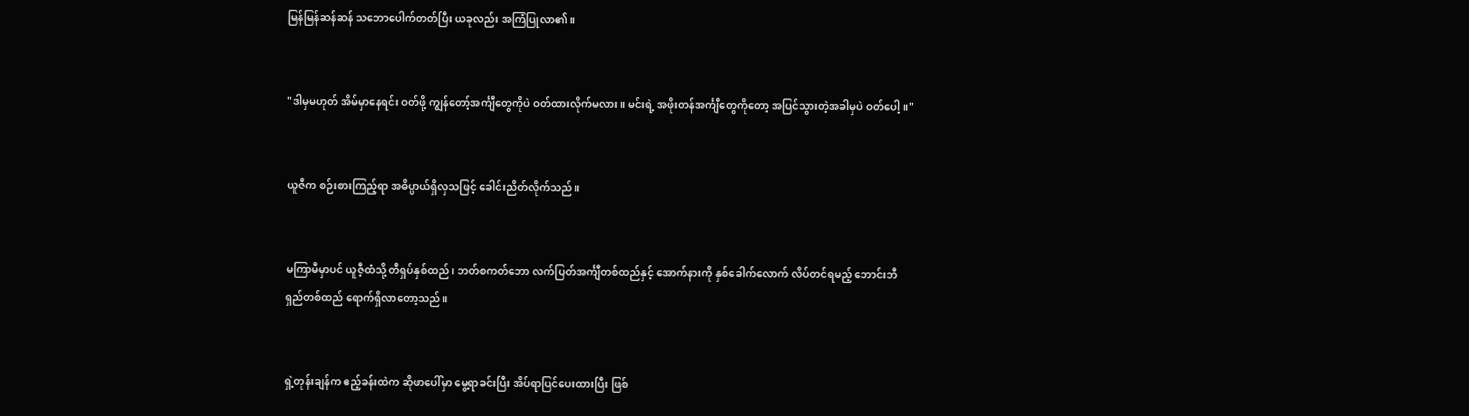မြန်မြန်ဆန်ဆန် သဘောပေါက်တတ်ပြီး ယခုလည်း အကြံပြုလာ၏။


"ဒါမှမဟုတ် အိမ်မှာနေရင်း ဝတ်ဖို့ ကျွန်တော့်အင်္ကျီတွေကိုပဲ ဝတ်ထားလိုက်မလား။ မင်းရဲ့ အဖိုးတန်အင်္ကျီတွေကိုတော့ အပြင်သွားတဲ့အခါမှပဲ ဝတ်ပေါ့။"


ယူဇီက စဉ်းစားကြည့်ရာ အဓိပ္ပာယ်ရှိလှသဖြင့် ခေါင်းညိတ်လိုက်သည်။


မကြာမီမှာပင် ယူဇီ့ထံသို့ တီရှပ်နှစ်ထည်၊ ဘတ်စကတ်ဘော လက်ပြတ်အင်္ကျီတစ်ထည်နှင့် အောက်နားကို နှစ်ခေါက်လောက် လိပ်တင်ရမည့် ဘောင်းဘီရှည်တစ်ထည် ရောက်ရှိလာတော့သည်။


ရှဲ့တုန်းချန်က ဧည့်ခန်းထဲက ဆိုဖာပေါ်မှာ မွေ့ရာခင်းပြီး အိပ်ရာပြင်ပေးထားပြီး ဖြစ်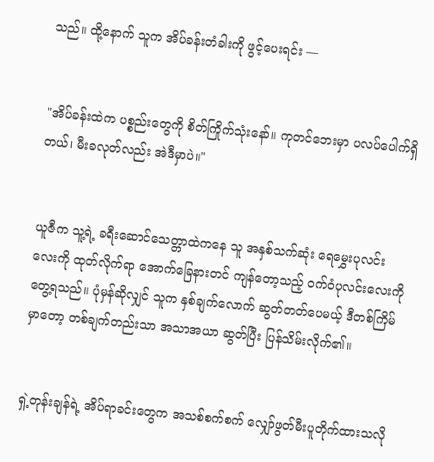သည်။ ထို့နောက် သူက အိပ်ခန်းတံခါးကို ဖွင့်ပေးရင်း —


"အိပ်ခန်းထဲက ပစ္စည်းတွေကို စိတ်ကြိုက်သုံးနော်။ ကုတင်ဘေးမှာ ပလပ်ပေါက်ရှိတယ်၊ မီးခလုတ်လည်း အဲဒီမှာပဲ။"


ယူဇီက သူ့ရဲ့ ခရီးဆောင်သေတ္တာထဲကနေ သူ အနှစ်သက်ဆုံး ရေမွှေးပုလင်းလေးကို ထုတ်လိုက်ရာ အောက်ခြေနားတင် ကျန်တော့သည့် ဝက်ဝံပုလင်းလေးကို တွေ့ရသည်။ ပုံမှန်ဆိုလျှင် သူက နှစ်ချက်လောက် ဆွတ်တတ်ပေမယ့် ဒီတစ်ကြိမ်မှာတော့ တစ်ချက်တည်းသာ အသာအယာ ဆွတ်ပြီး ပြန်သိမ်းလိုက်၏။


ရှဲ့တုန်းချန်ရဲ့ အိပ်ရာခင်းတွေက အသစ်စက်စက် လျှော်ဖွတ်မီးပူတိုက်ထားသလို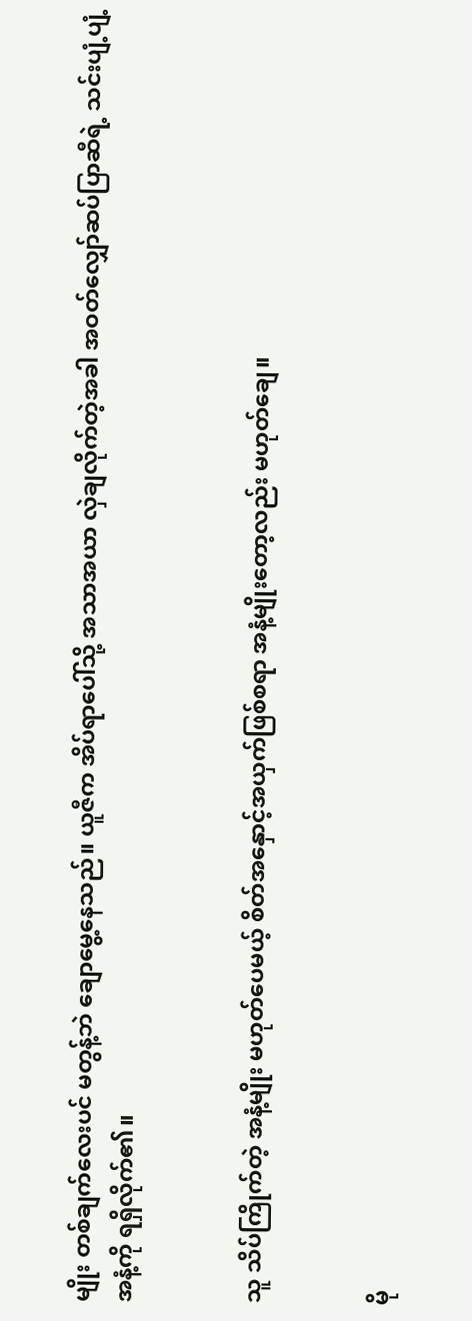မျိုး တစ်ချက်လေးပင် မတွန့်ဘဲ ချောမွေ့နေသည်။ ယူဇီက အိပ်ရာပေါ်သို့ အသာအယာ လှဲချလိုက်တဲ့အခါ အဝတ်လျှော်ဆပ်ပြာဆီရဲ့ သင်းပျံ့ပျံ့အနံ့ကို ရရှိလိုက်၏။


သူ သိပ်ကြိုက်တဲ့ အနံ့မျိုး မဟုတ်ပေမယ့် စိတ်အနှောင့်အယှက်ဖြစ်စရာ အနံ့မျိုးတော့လည်း မဟုတ်ချေ။


မို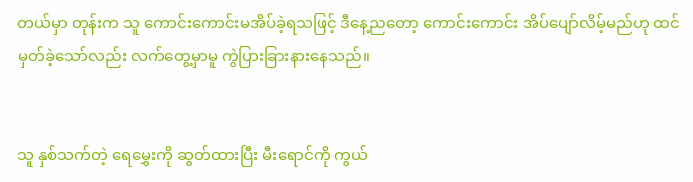တယ်မှာ တုန်းက သူ ကောင်းကောင်းမအိပ်ခဲ့ရသဖြင့် ဒီနေ့ညတော့ ကောင်းကောင်း အိပ်ပျော်လိမ့်မည်ဟု ထင်မှတ်ခဲ့သော်လည်း လက်တွေ့မှာမူ ကွဲပြားခြားနားနေသည်။


သူ နှစ်သက်တဲ့ ရေမွှေးကို ဆွတ်ထားပြီး မီးရောင်ကို ကွယ်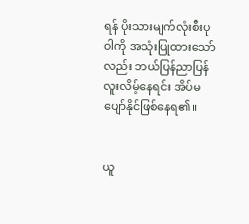ရန် ပိုးသားမျက်လုံးစီးပုဝါကို အသုံးပြုထားသော်လည်း ဘယ်ပြန်ညာပြန် လူးလိမ့်နေရင်း အိပ်မပျော်နိုင်ဖြစ်နေရ၏။


ယူ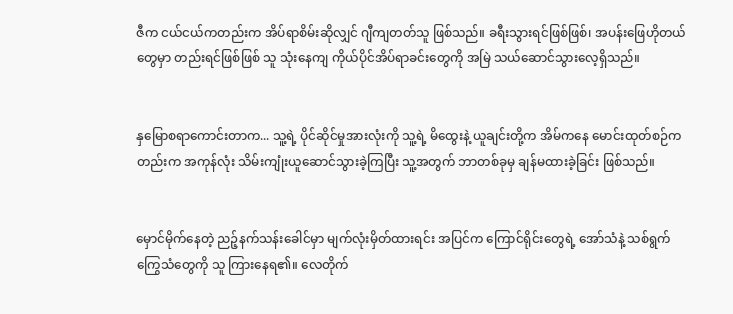ဇီက ငယ်ငယ်ကတည်းက အိပ်ရာစိမ်းဆိုလျှင် ဂျီကျတတ်သူ ဖြစ်သည်။ ခရီးသွားရင်ဖြစ်ဖြစ်၊ အပန်းဖြေဟိုတယ်တွေမှာ တည်းရင်ဖြစ်ဖြစ် သူ သုံးနေကျ ကိုယ်ပိုင်အိပ်ရာခင်းတွေကို အမြဲ သယ်ဆောင်သွားလေ့ရှိသည်။


နှမြောစရာကောင်းတာက... သူ့ရဲ့ ပိုင်ဆိုင်မှုအားလုံးကို သူ့ရဲ့ မိထွေးနဲ့ ယူချင်းတို့က အိမ်ကနေ မောင်းထုတ်စဉ်ကတည်းက အကုန်လုံး သိမ်းကျုံးယူဆောင်သွားခဲ့ကြပြီး သူ့အတွက် ဘာတစ်ခုမှ ချန်မထားခဲ့ခြင်း ဖြစ်သည်။


မှောင်မိုက်နေတဲ့ ညဉ့်နက်သန်းခေါင်မှာ မျက်လုံးမှိတ်ထားရင်း အပြင်က ကြောင်ရိုင်းတွေရဲ့ အော်သံနဲ့ သစ်ရွက်ကြွေသံတွေကို သူ ကြားနေရ၏။ လေတိုက်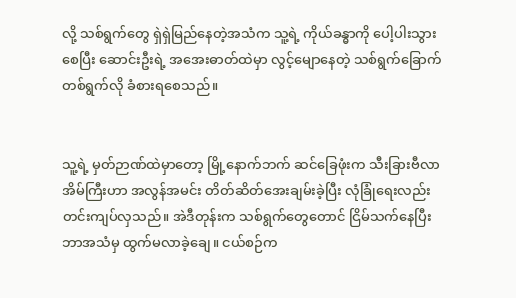လို့ သစ်ရွက်တွေ ရှဲရှဲမြည်နေတဲ့အသံက သူ့ရဲ့ ကိုယ်ခန္ဓာကို ပေါ့ပါးသွားစေပြီး ဆောင်းဦးရဲ့ အအေးဓာတ်ထဲမှာ လွင့်မျောနေတဲ့ သစ်ရွက်ခြောက်တစ်ရွက်လို ခံစားရစေသည်။


သူ့ရဲ့ မှတ်ဉာဏ်ထဲမှာတော့ မြို့နောက်ဘက် ဆင်ခြေဖုံးက သီးခြားဗီလာအိမ်ကြီးဟာ အလွန်အမင်း တိတ်ဆိတ်အေးချမ်းခဲ့ပြီး လုံခြုံရေးလည်း တင်းကျပ်လှသည်။ အဲဒီတုန်းက သစ်ရွက်တွေတောင် ငြိမ်သက်နေပြီး ဘာအသံမှ ထွက်မလာခဲ့ချေ။ ငယ်စဉ်က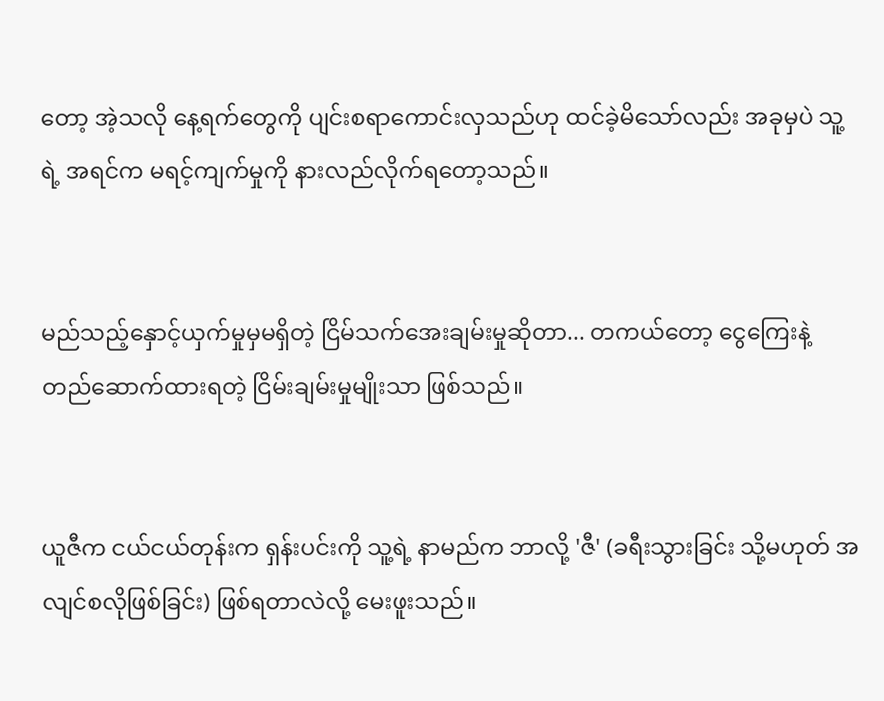တော့ အဲ့သလို နေ့ရက်တွေကို ပျင်းစရာကောင်းလှသည်ဟု ထင်ခဲ့မိသော်လည်း အခုမှပဲ သူ့ရဲ့ အရင်က မရင့်ကျက်မှုကို နားလည်လိုက်ရတော့သည်။


မည်သည့်နှောင့်ယှက်မှုမှမရှိတဲ့ ငြိမ်သက်အေးချမ်းမှုဆိုတာ... တကယ်တော့ ငွေကြေးနဲ့ တည်ဆောက်ထားရတဲ့ ငြိမ်းချမ်းမှုမျိုးသာ ဖြစ်သည်။


ယူဇီက ငယ်ငယ်တုန်းက ရှန်းပင်းကို သူ့ရဲ့ နာမည်က ဘာလို့ 'ဇီ' (ခရီးသွားခြင်း သို့မဟုတ် အလျင်စလိုဖြစ်ခြင်း) ဖြစ်ရတာလဲလို့ မေးဖူးသည်။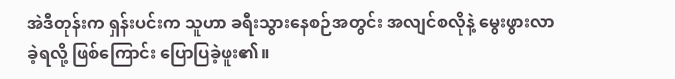အဲဒီတုန်းက ရှန်းပင်းက သူဟာ ခရီးသွားနေစဉ်အတွင်း အလျင်စလိုနဲ့ မွေးဖွားလာခဲ့ရလို့ ဖြစ်ကြောင်း ပြောပြခဲ့ဖူး၏။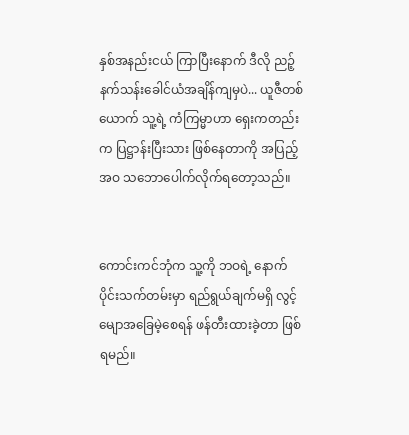နှစ်အနည်းငယ် ကြာပြီးနောက် ဒီလို ညဉ့်နက်သန်းခေါင်ယံအချိန်ကျမှပဲ... ယူဇီတစ်ယောက် သူ့ရဲ့ ကံကြမ္မာဟာ ရှေးကတည်းက ပြဋ္ဌာန်းပြီးသား ဖြစ်နေတာကို အပြည့်အဝ သဘောပေါက်လိုက်ရတော့သည်။


ကောင်းကင်ဘုံက သူ့ကို ဘဝရဲ့ နောက်ပိုင်းသက်တမ်းမှာ ရည်ရွယ်ချက်မရှိ လွင့်မျောအခြေမဲ့စေရန် ဖန်တီးထားခဲ့တာ ဖြစ်ရမည်။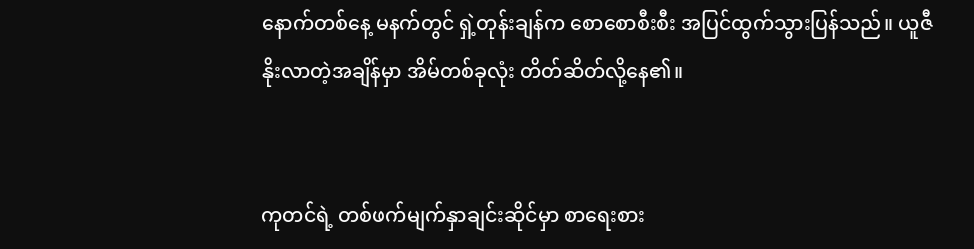နောက်တစ်နေ့ မနက်တွင် ရှဲ့တုန်းချန်က စောစောစီးစီး အပြင်ထွက်သွားပြန်သည်။ ယူဇီ နိုးလာတဲ့အချိန်မှာ အိမ်တစ်ခုလုံး တိတ်ဆိတ်လို့နေ၏။


ကုတင်ရဲ့ တစ်ဖက်မျက်နှာချင်းဆိုင်မှာ စာရေးစား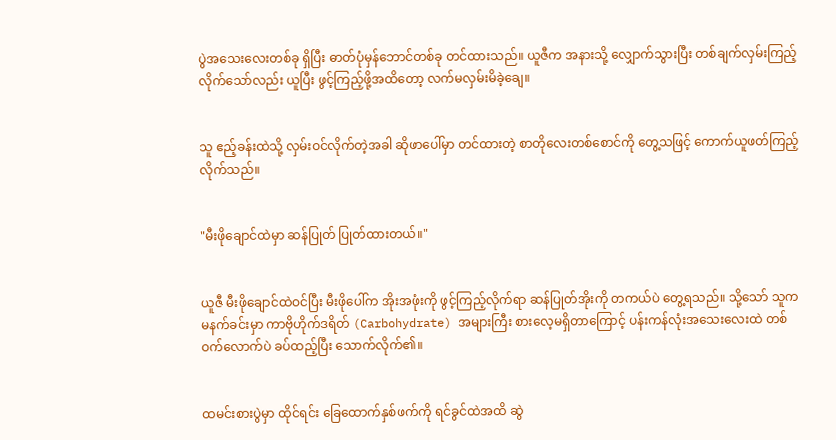ပွဲအသေးလေးတစ်ခု ရှိပြီး ဓာတ်ပုံမှန်ဘောင်တစ်ခု တင်ထားသည်။ ယူဇီက အနားသို့ လျှောက်သွားပြီး တစ်ချက်လှမ်းကြည့်လိုက်သော်လည်း ယူပြီး ဖွင့်ကြည့်ဖို့အထိတော့ လက်မလှမ်းမိခဲ့ချေ။


သူ ဧည့်ခန်းထဲသို့ လှမ်းဝင်လိုက်တဲ့အခါ ဆိုဖာပေါ်မှာ တင်ထားတဲ့ စာတိုလေးတစ်စောင်ကို တွေ့သဖြင့် ကောက်ယူဖတ်ကြည့်လိုက်သည်။


"မီးဖိုချောင်ထဲမှာ ဆန်ပြုတ် ပြုတ်ထားတယ်။"


ယူဇီ မီးဖိုချောင်ထဲဝင်ပြီး မီးဖိုပေါ်က အိုးအဖုံးကို ဖွင့်ကြည့်လိုက်ရာ ဆန်ပြုတ်အိုးကို တကယ်ပဲ တွေ့ရသည်။ သို့သော် သူက မနက်ခင်းမှာ ကာဗိုဟိုက်ဒရိတ် (Carbohydrate) အများကြီး စားလေ့မရှိတာကြောင့် ပန်းကန်လုံးအသေးလေးထဲ တစ်ဝက်လောက်ပဲ ခပ်ထည့်ပြီး သောက်လိုက်၏။


ထမင်းစားပွဲမှာ ထိုင်ရင်း ခြေထောက်နှစ်ဖက်ကို ရင်ခွင်ထဲအထိ ဆွဲ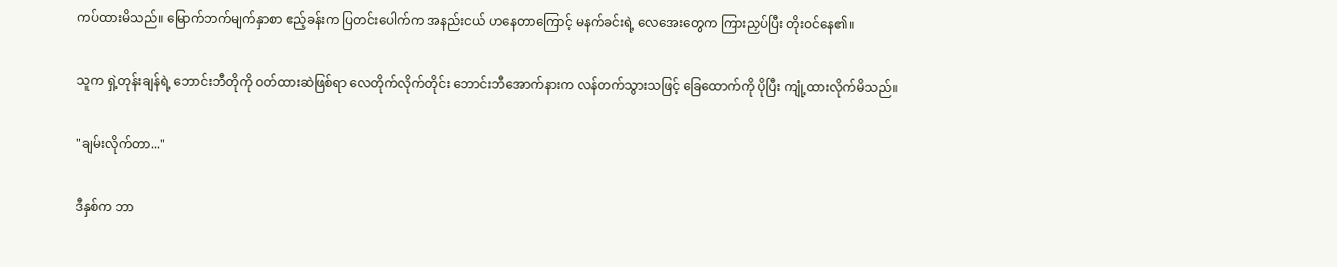ကပ်ထားမိသည်။ မြောက်ဘက်မျက်နှာစာ ဧည့်ခန်းက ပြတင်းပေါက်က အနည်းငယ် ဟနေတာကြောင့် မနက်ခင်းရဲ့ လေအေးတွေက ကြားညှပ်ပြီး တိုးဝင်နေ၏။


သူက ရှဲ့တုန်းချန်ရဲ့ ဘောင်းဘီတိုကို ဝတ်ထားဆဲဖြစ်ရာ လေတိုက်လိုက်တိုင်း ဘောင်းဘီအောက်နားက လန်တက်သွားသဖြင့် ခြေထောက်ကို ပိုပြီး ကျုံ့ထားလိုက်မိသည်။


"ချမ်းလိုက်တာ..."


ဒီနှစ်က ဘာ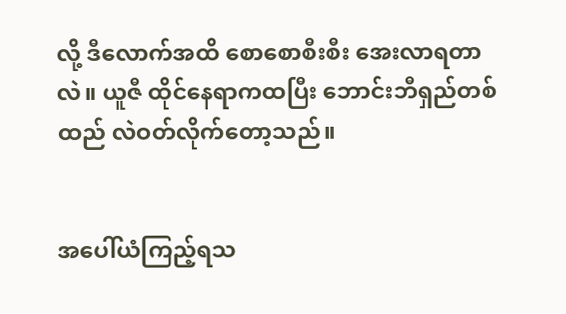လို့ ဒီလောက်အထိ စောစောစီးစီး အေးလာရတာလဲ။ ယူဇီ ထိုင်နေရာကထပြီး ဘောင်းဘီရှည်တစ်ထည် လဲဝတ်လိုက်တော့သည်။


အပေါ်ယံကြည့်ရသ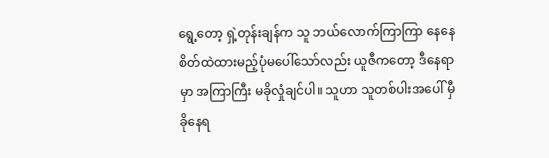ရွေ့တော့ ရှဲ့တုန်းချန်က သူ ဘယ်လောက်ကြာကြာ နေနေ စိတ်ထဲထားမည့်ပုံမပေါ်သော်လည်း ယူဇီကတော့ ဒီနေရာမှာ အကြာကြီး မခိုလှုံချင်ပါ။ သူဟာ သူတစ်ပါးအပေါ် မှီခိုနေရ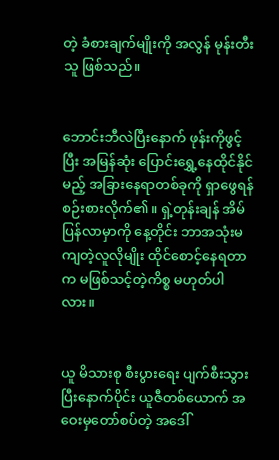တဲ့ ခံစားချက်မျိုးကို အလွန် မုန်းတီးသူ ဖြစ်သည်။


ဘောင်းဘီလဲပြီးနောက် ဖုန်းကိုဖွင့်ပြီး အမြန်ဆုံး ပြောင်းရွှေ့နေထိုင်နိုင်မည့် အခြားနေရာတစ်ခုကို ရှာဖွေရန် စဉ်းစားလိုက်၏။ ရှဲ့တုန်းချန် အိမ်ပြန်လာမှာကို နေ့တိုင်း ဘာအသုံးမကျတဲ့လူလိုမျိုး ထိုင်စောင့်နေရတာက မဖြစ်သင့်တဲ့ကိစ္စ မဟုတ်ပါလား။


ယူ မိသားစု စီးပွားရေး ပျက်စီးသွားပြီးနောက်ပိုင်း ယူဇီတစ်ယောက် အဝေးမှတော်စပ်တဲ့ အဒေါ်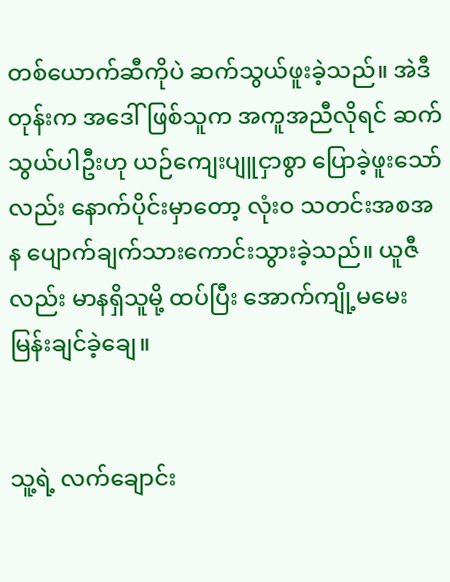တစ်ယောက်ဆီကိုပဲ ဆက်သွယ်ဖူးခဲ့သည်။ အဲဒီတုန်းက အဒေါ်ဖြစ်သူက အကူအညီလိုရင် ဆက်သွယ်ပါဦးဟု ယဉ်ကျေးပျူငှာစွာ ပြောခဲ့ဖူးသော်လည်း နောက်ပိုင်းမှာတော့ လုံးဝ သတင်းအစအန ပျောက်ချက်သားကောင်းသွားခဲ့သည်။ ယူဇီလည်း မာနရှိသူမို့ ထပ်ပြီး အောက်ကျို့မမေးမြန်းချင်ခဲ့ချေ။


သူ့ရဲ့ လက်ချောင်း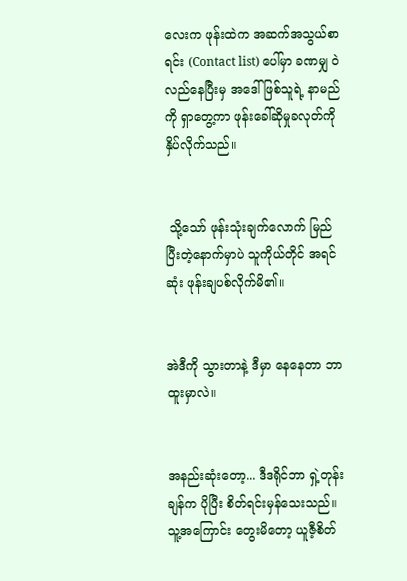လေးက ဖုန်းထဲက အဆက်အသွယ်စာရင်း (Contact list) ပေါ်မှာ ခဏမျှ ဝဲလည်နေပြီးမှ အဒေါ်ဖြစ်သူရဲ့ နာမည်ကို ရှာတွေ့ကာ ဖုန်းခေါ်ဆိုမှုခလုတ်ကို နှိပ်လိုက်သည်။


 သို့သော် ဖုန်းသုံးချက်လောက် မြည်ပြီးတဲ့နောက်မှာပဲ သူကိုယ်တိုင် အရင်ဆုံး ဖုန်းချပစ်လိုက်မိ၏။


အဲဒီကို သွားတာနဲ့ ဒီမှာ နေနေတာ ဘာထူးမှာလဲ။


အနည်းဆုံးတော့... ဒီဒရိုင်ဘာ ရှဲ့တုန်းချန်က ပိုပြီး စိတ်ရင်းမှန်သေးသည်။ သူ့အကြောင်း တွေးမိတော့ ယူဇီ့စိတ်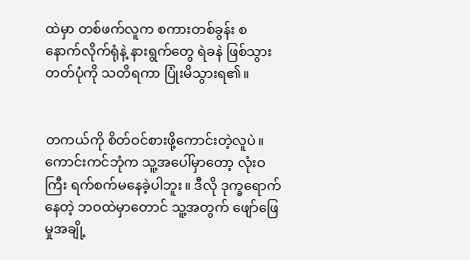ထဲမှာ တစ်ဖက်လူက စကားတစ်ခွန်း စနောက်လိုက်ရုံနဲ့ နားရွက်တွေ ရဲခနဲ ဖြစ်သွားတတ်ပုံကို သတိရကာ ပြုံးမိသွားရ၏။


တကယ်ကို စိတ်ဝင်စားဖို့ကောင်းတဲ့လူပဲ။ ကောင်းကင်ဘုံက သူ့အပေါ်မှာတော့ လုံးဝကြီး ရက်စက်မနေခဲ့ပါဘူး။ ဒီလို ဒုက္ခရောက်နေတဲ့ ဘဝထဲမှာတောင် သူ့အတွက် ဖျော်ဖြေမှုအချို့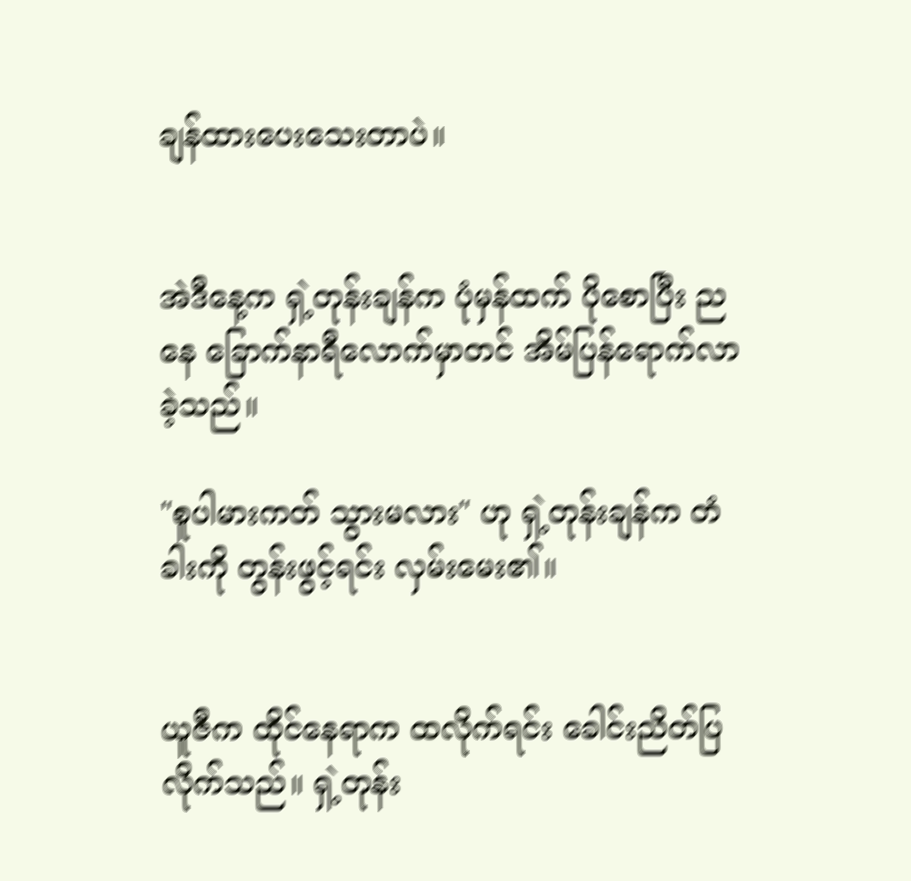ချန်ထားပေးသေးတာပဲ။


အဲဒီနေ့က ရှဲ့တုန်းချန်က ပုံမှန်ထက် ပိုစောပြီး ညနေ ခြောက်နာရီလောက်မှာတင် အိမ်ပြန်ရောက်လာခဲ့သည်။

"စူပါမားကတ် သွားမလား" ဟု ရှဲ့တုန်းချန်က တံခါးကို တွန်းဖွင့်ရင်း လှမ်းမေး၏။


ယူဇီက ထိုင်နေရာက ထလိုက်ရင်း ခေါင်းညိတ်ပြလိုက်သည်။ ရှဲ့တုန်း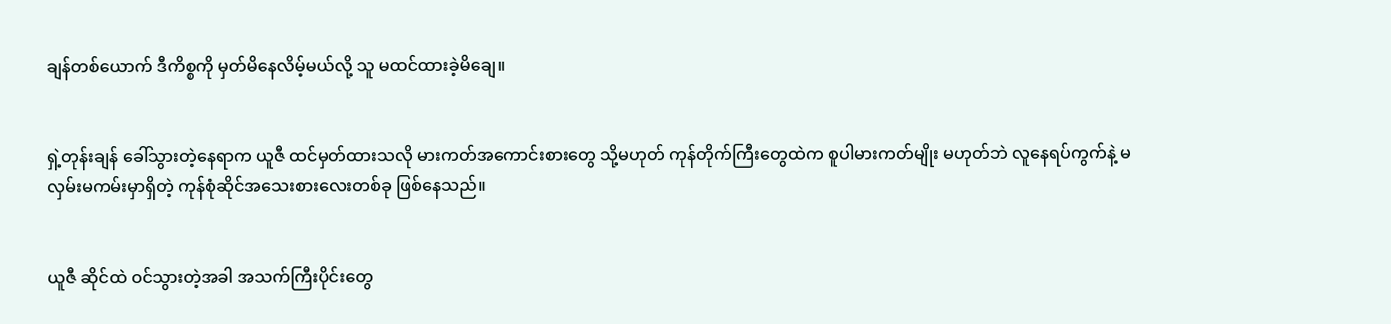ချန်တစ်ယောက် ဒီကိစ္စကို မှတ်မိနေလိမ့်မယ်လို့ သူ မထင်ထားခဲ့မိချေ။


ရှဲ့တုန်းချန် ခေါ်သွားတဲ့နေရာက ယူဇီ ထင်မှတ်ထားသလို မားကတ်အကောင်းစားတွေ သို့မဟုတ် ကုန်တိုက်ကြီးတွေထဲက စူပါမားကတ်မျိုး မဟုတ်ဘဲ လူနေရပ်ကွက်နဲ့ မလှမ်းမကမ်းမှာရှိတဲ့ ကုန်စုံဆိုင်အသေးစားလေးတစ်ခု ဖြစ်နေသည်။


ယူဇီ ဆိုင်ထဲ ဝင်သွားတဲ့အခါ အသက်ကြီးပိုင်းတွေ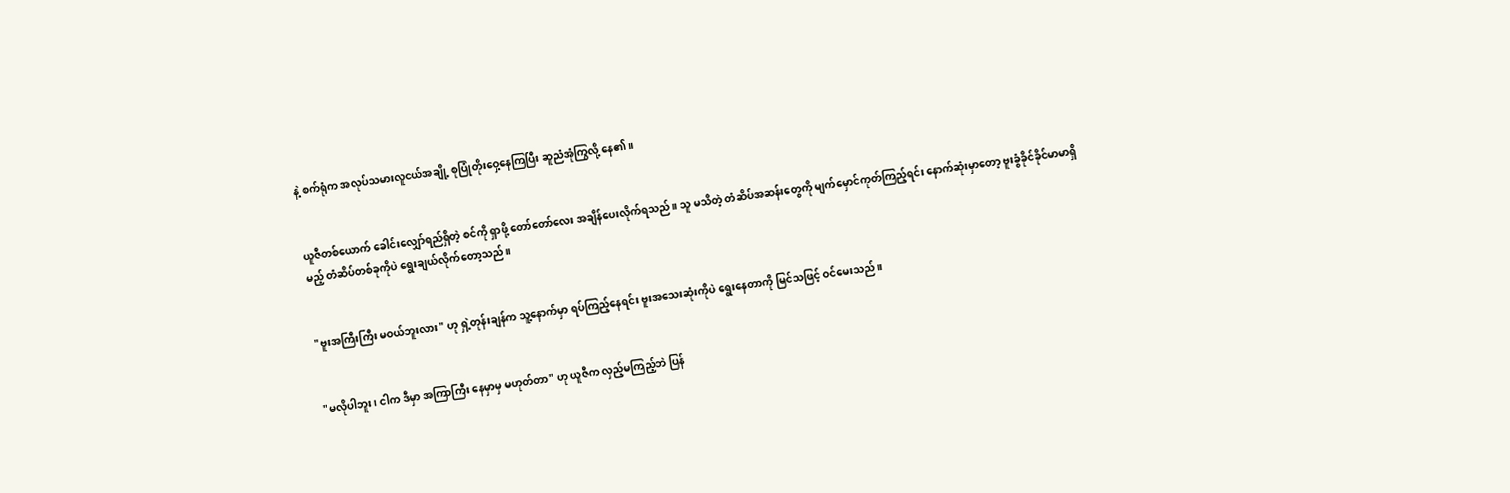နဲ့ စက်ရုံက အလုပ်သမားလူငယ်အချို့ စုပြုံတိုးဝှေ့နေကြပြီး ဆူညံအုံကြွလို့ နေ၏။


ယူဇီတစ်ယောက် ခေါင်းလျှော်ရည်ရှိတဲ့ စင်ကို ရှာဖို့ တော်တော်လေး အချိန်ပေးလိုက်ရသည်။ သူ မသိတဲ့ တံဆိပ်အဆန်းတွေကို မျက်မှောင်ကုတ်ကြည့်ရင်း နောက်ဆုံးမှာတော့ ဗူးခွံခိုင်ခိုင်မာမာရှိမည့် တံဆိပ်တစ်ခုကိုပဲ ရွေးချယ်လိုက်တော့သည်။


"ဗူးအကြီးကြီး မဝယ်ဘူးလား" ဟု ရှဲ့တုန်းချန်က သူ့နောက်မှာ ရပ်ကြည့်နေရင်း ဗူးအသေးဆုံးကိုပဲ ရွေးနေတာကို မြင်သဖြင့် ဝင်မေးသည်။


"မလိုပါဘူး၊ ငါက ဒီမှာ အကြာကြီး နေမှာမှ မဟုတ်တာ" ဟု ယူဇီက လှည့်မကြည့်ဘဲ ပြန်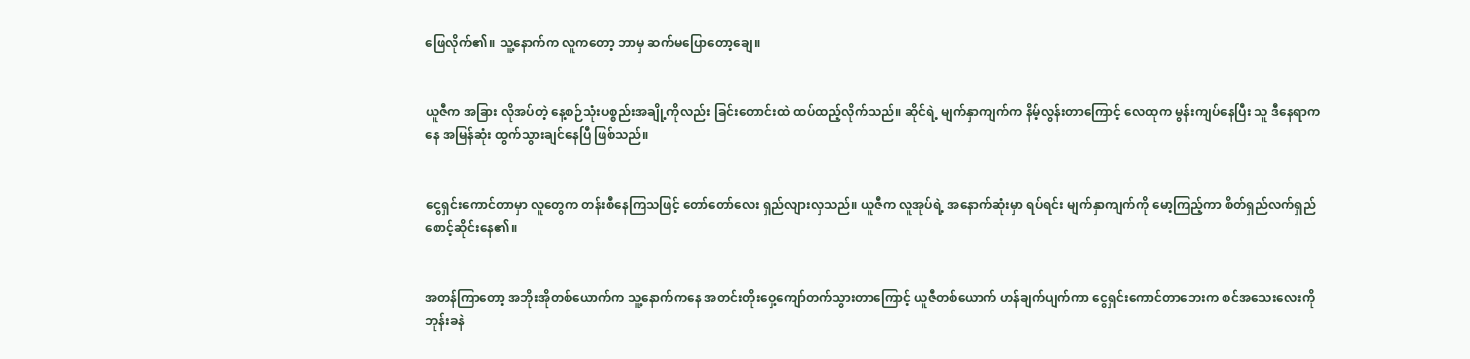ဖြေလိုက်၏။ သူ့နောက်က လူကတော့ ဘာမှ ဆက်မပြောတော့ချေ။


ယူဇီက အခြား လိုအပ်တဲ့ နေ့စဉ်သုံးပစ္စည်းအချို့ကိုလည်း ခြင်းတောင်းထဲ ထပ်ထည့်လိုက်သည်။ ဆိုင်ရဲ့ မျက်နှာကျက်က နိမ့်လွန်းတာကြောင့် လေထုက မွန်းကျပ်နေပြီး သူ ဒီနေရာကနေ အမြန်ဆုံး ထွက်သွားချင်နေပြီ ဖြစ်သည်။


ငွေရှင်းကောင်တာမှာ လူတွေက တန်းစီနေကြသဖြင့် တော်တော်လေး ရှည်လျားလှသည်။ ယူဇီက လူအုပ်ရဲ့ အနောက်ဆုံးမှာ ရပ်ရင်း မျက်နှာကျက်ကို မော့ကြည့်ကာ စိတ်ရှည်လက်ရှည် စောင့်ဆိုင်းနေ၏။


အတန်ကြာတော့ အဘိုးအိုတစ်ယောက်က သူ့နောက်ကနေ အတင်းတိုးဝှေ့ကျော်တက်သွားတာကြောင့် ယူဇီတစ်ယောက် ဟန်ချက်ပျက်ကာ ငွေရှင်းကောင်တာဘေးက စင်အသေးလေးကို ဘုန်းခနဲ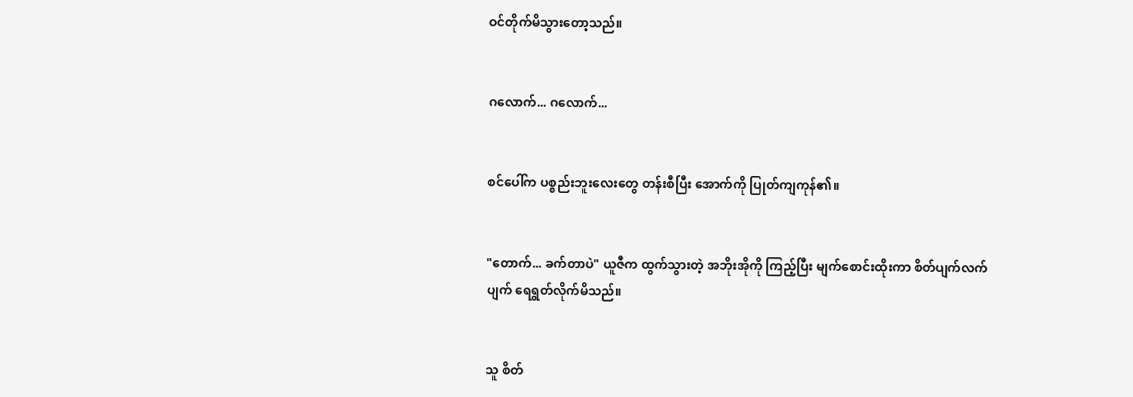ဝင်တိုက်မိသွားတော့သည်။


ဂလောက်... ဂလောက်...


စင်ပေါ်က ပစ္စည်းဘူးလေးတွေ တန်းစီပြီး အောက်ကို ပြုတ်ကျကုန်၏။


"တောက်... ခက်တာပဲ" ယူဇီက ထွက်သွားတဲ့ အဘိုးအိုကို ကြည့်ပြီး မျက်စောင်းထိုးကာ စိတ်ပျက်လက်ပျက် ရေရွတ်လိုက်မိသည်။


သူ စိတ်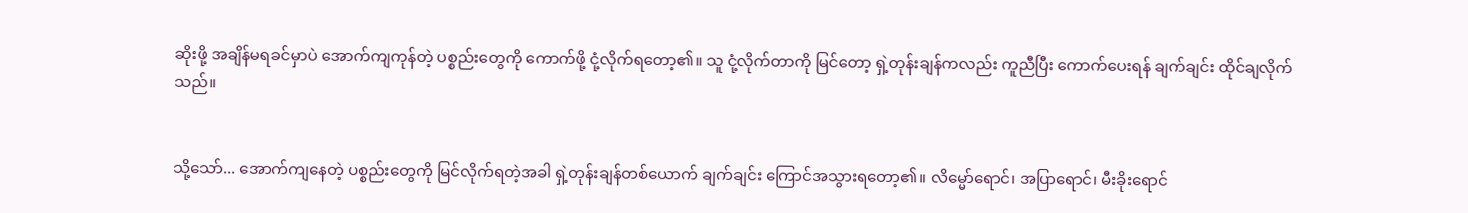ဆိုးဖို့ အချိန်မရခင်မှာပဲ အောက်ကျကုန်တဲ့ ပစ္စည်းတွေကို ကောက်ဖို့ ငုံ့လိုက်ရတော့၏။ သူ ငုံ့လိုက်တာကို မြင်တော့ ရှဲ့တုန်းချန်ကလည်း ကူညီပြီး ကောက်ပေးရန် ချက်ချင်း ထိုင်ချလိုက်သည်။


သို့သော်... အောက်ကျနေတဲ့ ပစ္စည်းတွေကို မြင်လိုက်ရတဲ့အခါ ရှဲ့တုန်းချန်တစ်ယောက် ချက်ချင်း ကြောင်အသွားရတော့၏။ လိမ္မော်ရောင်၊ အပြာရောင်၊ မီးခိုးရောင်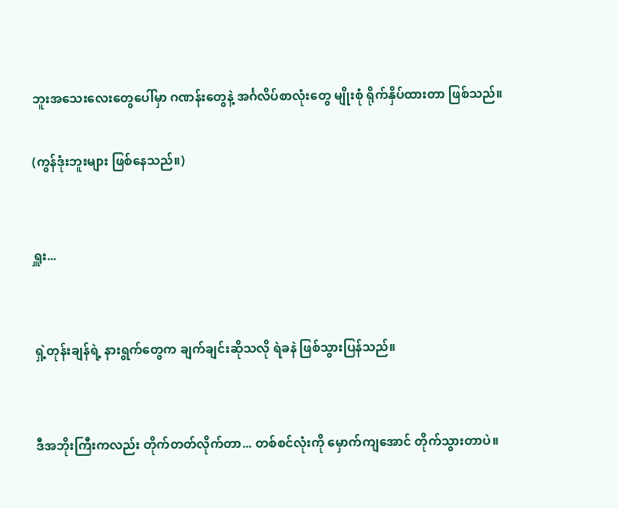ဘူးအသေးလေးတွေပေါ်မှာ ဂဏန်းတွေနဲ့ အင်္ဂလိပ်စာလုံးတွေ မျိုးစုံ ရိုက်နှိပ်ထားတာ ဖြစ်သည်။

(ကွန်ဒုံးဘူးများ ဖြစ်နေသည်။)


ရှူး...


ရှဲ့တုန်းချန်ရဲ့ နားရွက်တွေက ချက်ချင်းဆိုသလို ရဲခနဲ ဖြစ်သွားပြန်သည်။


ဒီအဘိုးကြီးကလည်း တိုက်တတ်လိုက်တာ... တစ်စင်လုံးကို မှောက်ကျအောင် တိုက်သွားတာပဲ။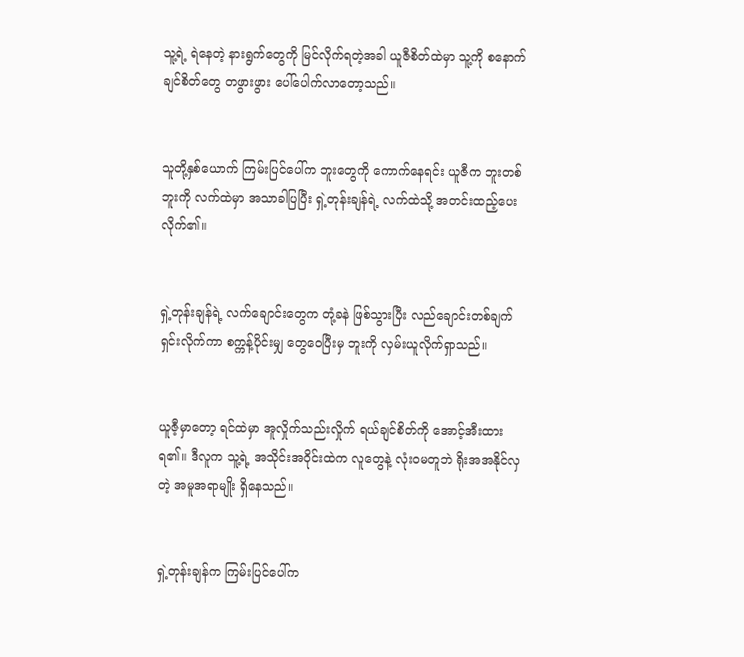သူ့ရဲ့ ရဲနေတဲ့ နားရွက်တွေကို မြင်လိုက်ရတဲ့အခါ ယူဇီစိတ်ထဲမှာ သူ့ကို စနောက်ချင်စိတ်တွေ တဖွားဖွား ပေါ်ပေါက်လာတော့သည်။


သူတို့နှစ်ယောက် ကြမ်းပြင်ပေါ်က ဘူးတွေကို ကောက်နေရင်း ယူဇီက ဘူးတစ်ဘူးကို လက်ထဲမှာ အသာခါပြပြီး ရှဲ့တုန်းချန်ရဲ့ လက်ထဲသို့ အတင်းထည့်ပေးလိုက်၏။


ရှဲ့တုန်းချန်ရဲ့ လက်ချောင်းတွေက တုံ့ခနဲ ဖြစ်သွားပြီး လည်ချောင်းတစ်ချက် ရှင်းလိုက်ကာ စက္ကန့်ပိုင်းမျှ တွေဝေပြီးမှ ဘူးကို လှမ်းယူလိုက်ရှာသည်။


ယူဇီ့မှာတော့ ရင်ထဲမှာ အူလှိုက်သည်းလှိုက် ရယ်ချင်စိတ်ကို အောင့်အီးထားရ၏။ ဒီလူက သူ့ရဲ့ အသိုင်းအဝိုင်းထဲက လူတွေနဲ့ လုံးဝမတူဘဲ ရိုးအအနိုင်လှတဲ့ အမူအရာမျိုး ရှိနေသည်။


ရှဲ့တုန်းချန်က ကြမ်းပြင်ပေါ်က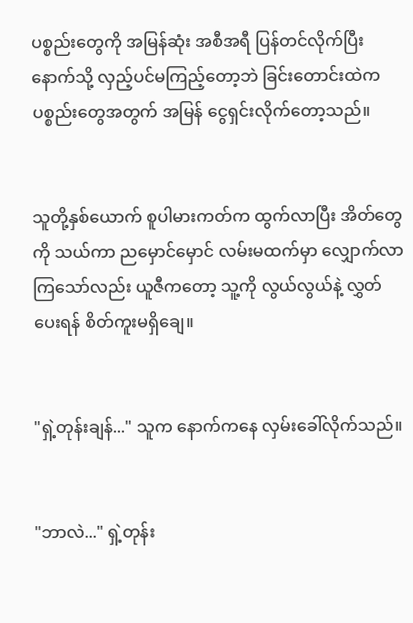ပစ္စည်းတွေကို အမြန်ဆုံး အစီအရီ ပြန်တင်လိုက်ပြီး နောက်သို့ လှည့်ပင်မကြည့်တော့ဘဲ ခြင်းတောင်းထဲက ပစ္စည်းတွေအတွက် အမြန် ငွေရှင်းလိုက်တော့သည်။


သူတို့နှစ်ယောက် စူပါမားကတ်က ထွက်လာပြီး အိတ်တွေကို သယ်ကာ ညမှောင်မှောင် လမ်းမထက်မှာ လျှောက်လာကြသော်လည်း ယူဇီကတော့ သူ့ကို လွယ်လွယ်နဲ့ လွှတ်ပေးရန် စိတ်ကူးမရှိချေ။


"ရှဲ့တုန်းချန်..." သူက နောက်ကနေ လှမ်းခေါ်လိုက်သည်။


"ဘာလဲ..." ရှဲ့တုန်း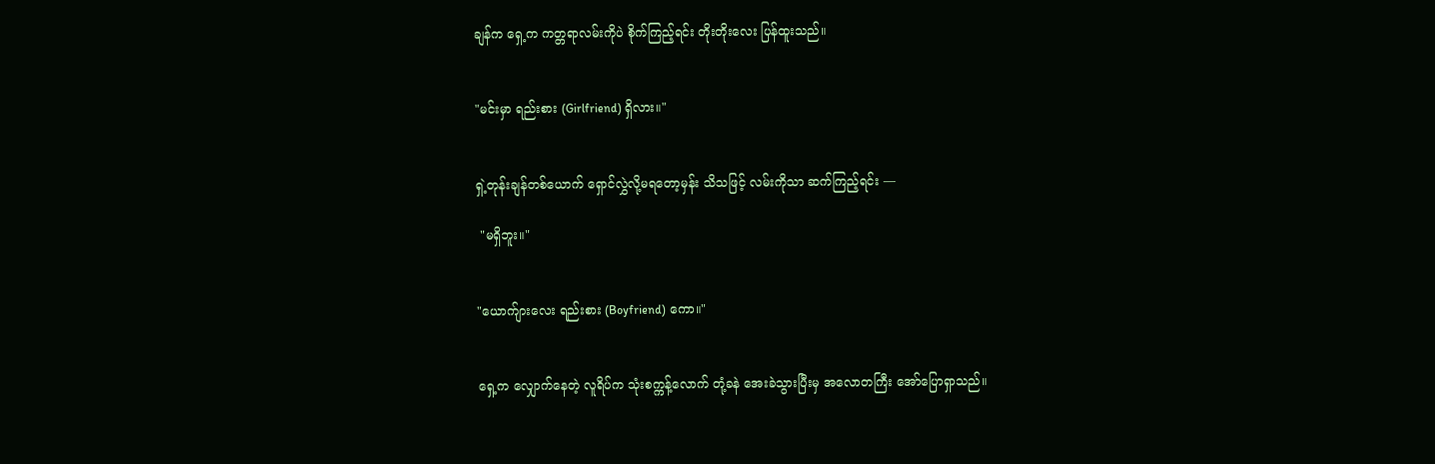ချန်က ရှေ့က ကတ္တရာလမ်းကိုပဲ စိုက်ကြည့်ရင်း တိုးတိုးလေး ပြန်ထူးသည်။


"မင်းမှာ ရည်းစား (Girlfriend) ရှိလား။"


ရှဲ့တုန်းချန်တစ်ယောက် ရှောင်လွှဲလို့မရတော့မှန်း သိသဖြင့် လမ်းကိုသာ ဆက်ကြည့်ရင်း —

 "မရှိဘူး။"


"ယောက်ျားလေး ရည်းစား (Boyfriend) ကော။"


ရှေ့က လျှောက်နေတဲ့ လူရိပ်က သုံးစက္ကန့်လောက် တုံ့ခနဲ အေးခဲသွားပြီးမှ အလောတကြီး အော်ပြောရှာသည်။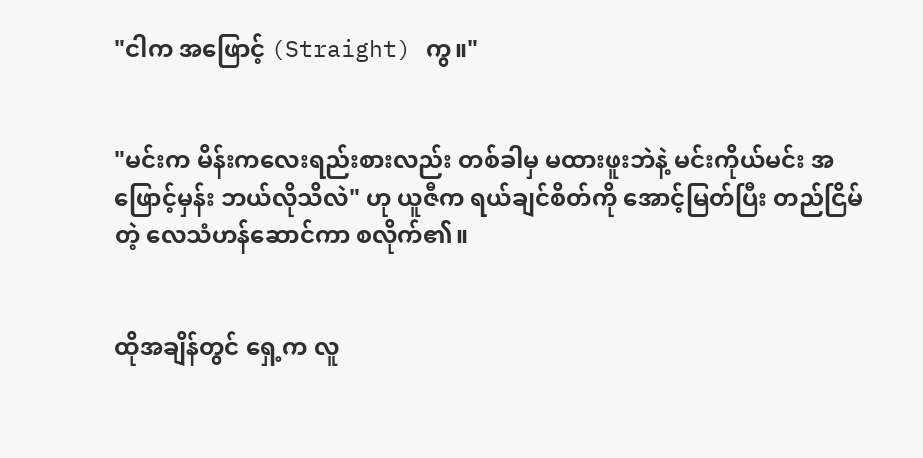"ငါက အဖြောင့် (Straight) ကွ။"


"မင်းက မိန်းကလေးရည်းစားလည်း တစ်ခါမှ မထားဖူးဘဲနဲ့ မင်းကိုယ်မင်း အဖြောင့်မှန်း ဘယ်လိုသိလဲ" ဟု ယူဇီက ရယ်ချင်စိတ်ကို အောင့်မြတ်ပြီး တည်ငြိမ်တဲ့ လေသံဟန်ဆောင်ကာ စလိုက်၏။


ထိုအချိန်တွင် ရှေ့က လူ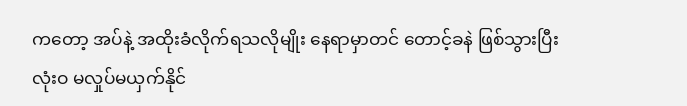ကတော့ အပ်နဲ့ အထိုးခံလိုက်ရသလိုမျိုး နေရာမှာတင် တောင့်ခနဲ ဖြစ်သွားပြီး လုံးဝ မလှုပ်မယှက်နိုင်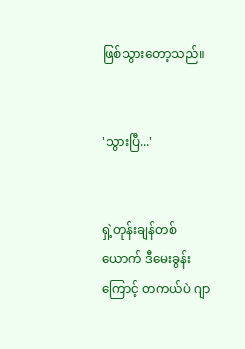ဖြစ်သွားတော့သည်။


'သွားပြီ...'


ရှဲ့တုန်းချန်တစ်ယောက် ဒီမေးခွန်းကြောင့် တကယ်ပဲ ဂျာ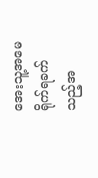အေးသူ့အမေ ရိုက်ရခက်သည့်အ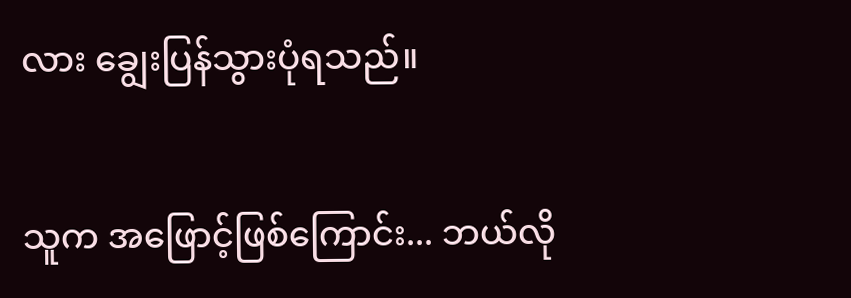လား ချွေးပြန်သွားပုံရသည်။

သူက အဖြောင့်ဖြစ်ကြောင်း... ဘယ်လို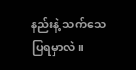နည်းနဲ့ သက်သေပြရမှာလဲ။